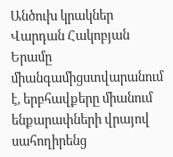Անծուխ կրակներ
Վարդան Հակոբյան
Երամը միանգամիցստվարանում է, երբհավքերը միանում ենքարափների վրայով սահողիրենց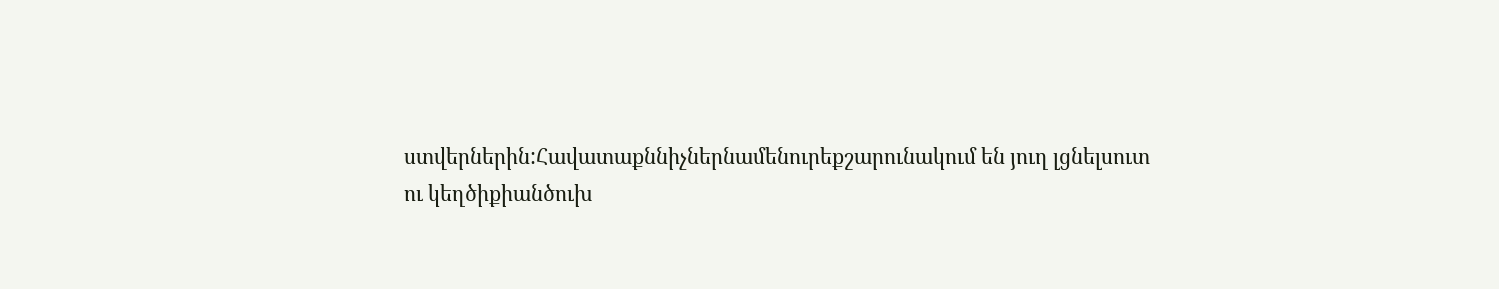ստվերներին:Հավատաքննիչներնամենուրեքշարունակում են յուղ լցնելսուտ ու կեղծիքիանծուխ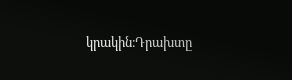կրակին։Դրախտը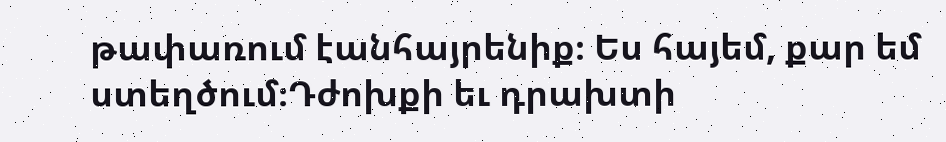թափառում էանհայրենիք։ Ես հայեմ, քար եմ ստեղծում։Դժոխքի եւ դրախտի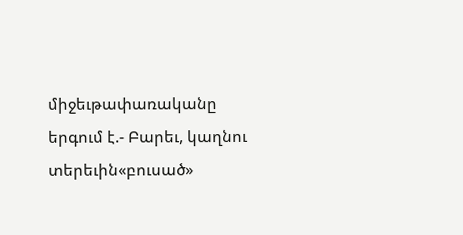միջեւթափառականը երգում է.- Բարեւ, կաղնու տերեւին«բուսած»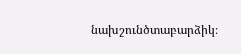նախշունծտաբարձիկ։